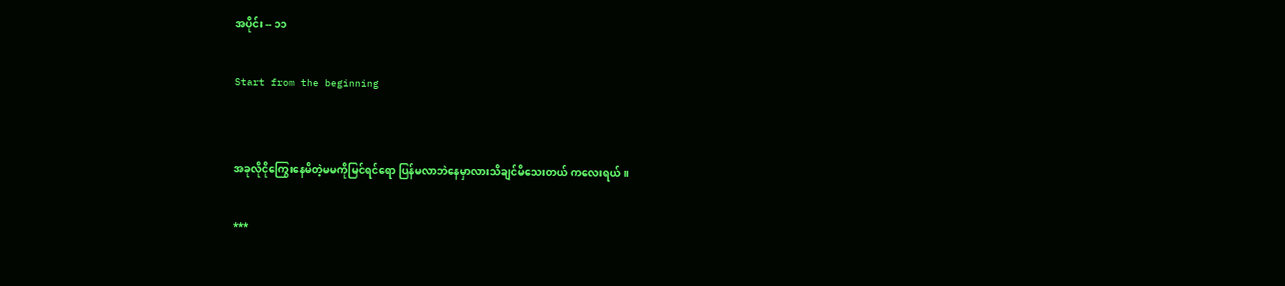အပိုင်း -- ၁၁

Start from the beginning


အခုလိုငိုကြွေးနေမိတဲ့မမကိုမြင်ရင်ရော ပြန်မလာဘဲနေမှာလားသိချင်မိသေးတယ် ကလေးရယ် ။

***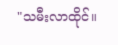"သမီးလာထိုင်။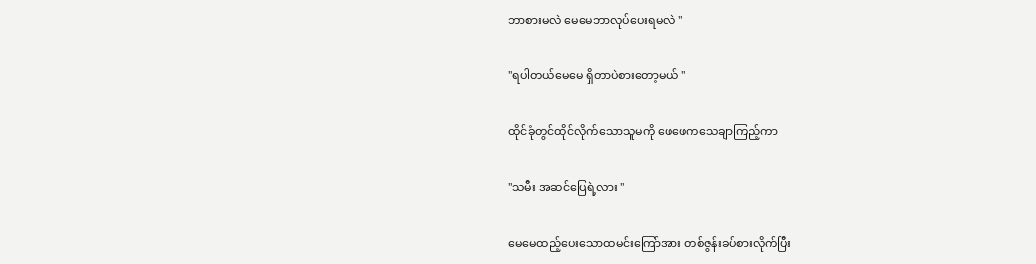ဘာစားမလဲ မေမေဘာလုပ်ပေးရမလဲ "

"ရပါတယ်မေမေ ရှိတာပဲစားတော့မယ် "

ထိုင်ခုံတွင်ထိုင်လိုက်သောသူမကို ဖေဖေကသေချာကြည့်ကာ

"သမီး အဆင်ပြေရဲ့လား "

မေမေထည့်ပေးသောထမင်းကြော်အား တစ်ဇွန်းခပ်စားလိုက်ပြီး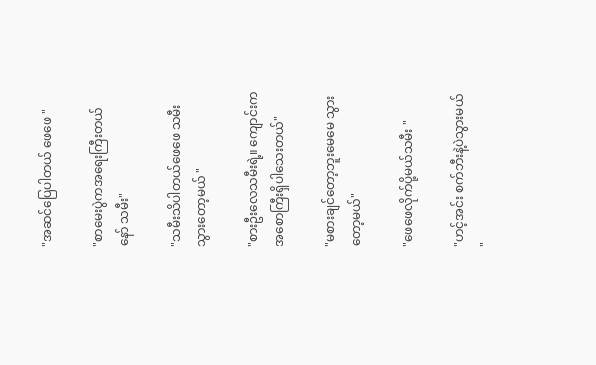"အဆင်ပြေပါတယ် ဖေဖေ "

"စာမေးပွဲကအရေးကြီးတယ်နော် သမီး"

"သမီးသိပါတယ်ဖေဖေ သမီးသွားတော့မယ် "

"စားဦးလေသမီးရဲ့။ ကျောင်းကအစောကြီးရှိပါသေးတယ်"

"မစားချင်တော့ဘူးမေမေ သွားတော့မယ်"

"ဖေဖေလိုက်ပို့မယ်သမီး "

"ဟင့်အင်း စက်ဘီးနဲ့ပဲသွားမယ် "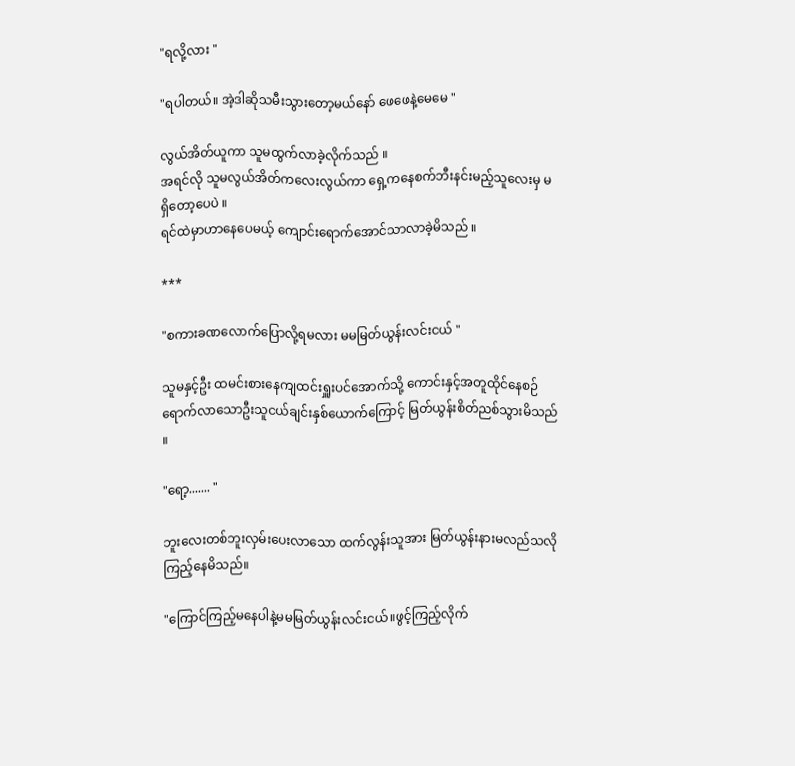"ရလို့လား "

"ရပါတယ်။ အဲ့ဒါဆိုသမီးသွားတော့မယ်နော် ဖေဖေနဲ့မေမေ "

လွယ်အိတ်ယူကာ သူမထွက်လာခဲ့လိုက်သည် ။
အရင်လို သူမလွယ်အိတ်ကလေးလွယ်ကာ ရှေ့ကနေစက်ဘီးနင်းမည့်သူလေးမှ မရှိတော့ပေပဲ ။
ရင်ထဲမှာဟာနေပေမယ့် ကျောင်းရောက်အောင်သာလာခဲ့မိသည် ။

***

"စကားခဏလောက်ပြောလို့ရမလား မမမြတ်ယွန်းလင်းငယ် "

သူမနှင့်ဦး ထမင်းစားနေကျထင်းရှူးပင်အောက်သို့ ကောင်းနှင့်အတူထိုင်နေစဉ် ရောက်လာသောဦးသူငယ်ချင်းနှစ်ယောက်ကြောင့် မြတ်ယွန်းစိတ်ညစ်သွားမိသည် ။

"ရော့....... "

ဘူးလေးတစ်ဘူးလှမ်းပေးလာသော ထက်လွန်းသူအား မြတ်ယွန်းနားမလည်သလိုကြည့်နေမိသည်။

"ကြောင်ကြည့်မနေပါနဲ့မမမြတ်ယွန်းလင်းငယ်။ဖွင့်ကြည့်လိုက်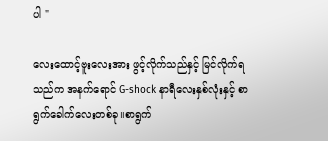ပါ "

လေးထောင့်ဗူးလေးအား ဖွင့်လိုက်သည်နှင့် မြင်လိုက်ရသည်က အနက်ရောင် G-shock နာရီလေးနှစ်လုံးနှင့် စာရွက်ခေါက်လေးတစ်ခု။စာရွက်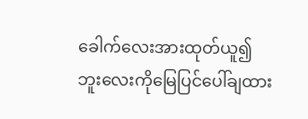ခေါက်လေးအားထုတ်ယူ၍ ဘူးလေးကိုမြေပြင်ပေါ်ချထား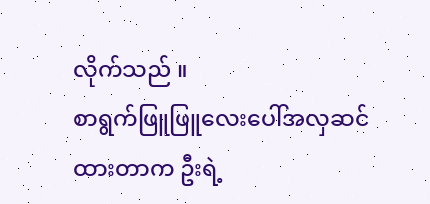လိုက်သည် ။
စာရွက်ဖြူဖြူလေးပေါ်အလှဆင်ထားတာက ဦးရဲ့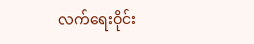လက်ရေးဝိုင်း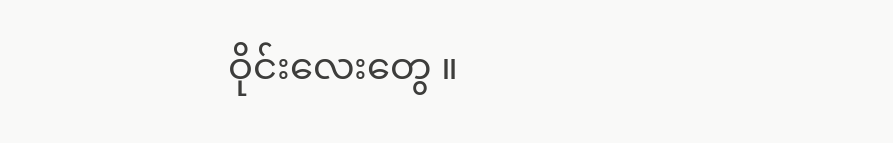ဝိုင်းလေးတွေ ။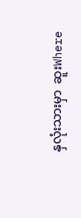နှလုံးသားမှာ  ဆူးWhere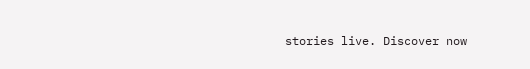stories live. Discover now